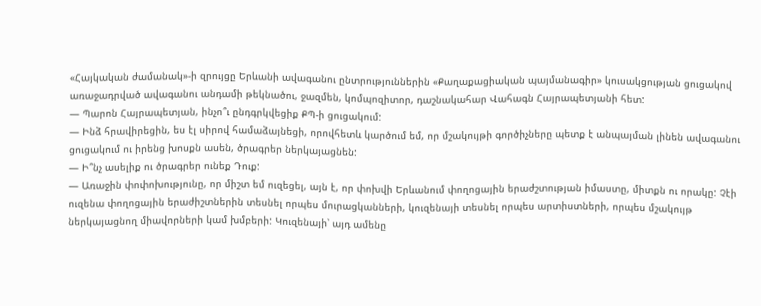«Հայկական ժամանակ»-ի զրույցը Երևանի ավագանու ընտրություններին «Քաղաքացիական պայմանագիր» կուսակցության ցուցակով առաջադրված ավագանու անդամի թեկնածու, ջազմեն, կոմպոզիտոր, դաշնակահար Վահագն Հայրապետյանի հետ:
— Պարոն Հայրապետյան, ինչո՞ւ ընդգրկվեցիք ՔՊ-ի ցուցակում:
— Ինձ հրավիրեցին, ես էլ սիրով համաձայնեցի, որովհետև կարծում եմ, որ մշակույթի գործիչները պետք է անպայման լինեն ավագանու ցուցակում ու իրենց խոսքն ասեն, ծրագրեր ներկայացնեն:
— Ի՞նչ ասելիք ու ծրագրեր ունեք Դուք:
— Առաջին փոփոխությունը, որ միշտ եմ ուզեցել, այն է, որ փոխվի Երևանում փողոցային երաժշտության իմաստը, միտքն ու որակը: Չէի ուզենա փողոցային երաժիշտներին տեսնել որպես մուրացկանների, կուզենայի տեսնել որպես արտիստների, որպես մշակույթ ներկայացնող միավորների կամ խմբերի: Կուզենայի՝ այդ ամենը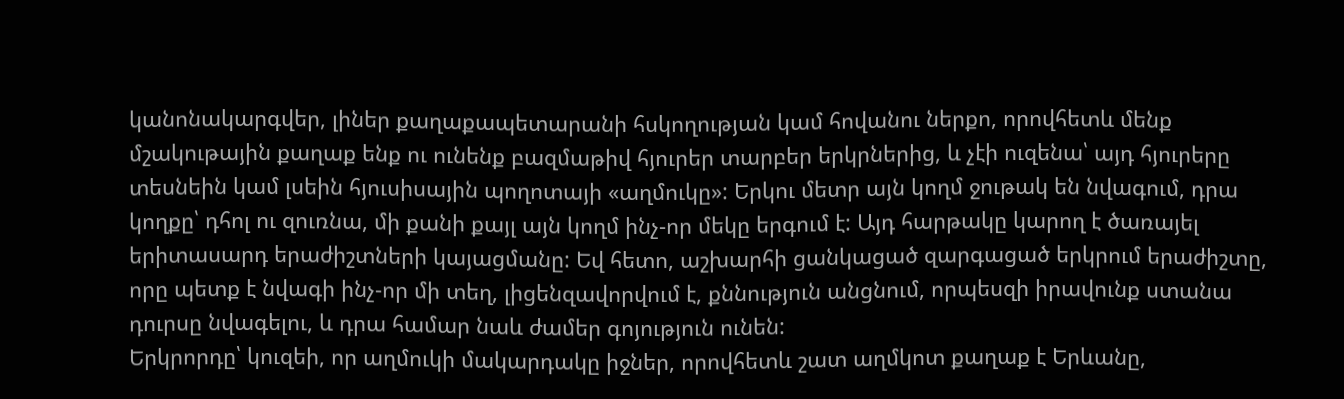կանոնակարգվեր, լիներ քաղաքապետարանի հսկողության կամ հովանու ներքո, որովհետև մենք մշակութային քաղաք ենք ու ունենք բազմաթիվ հյուրեր տարբեր երկրներից, և չէի ուզենա՝ այդ հյուրերը տեսնեին կամ լսեին հյուսիսային պողոտայի «աղմուկը»: Երկու մետր այն կողմ ջութակ են նվագում, դրա կողքը՝ դհոլ ու զուռնա, մի քանի քայլ այն կողմ ինչ-որ մեկը երգում է: Այդ հարթակը կարող է ծառայել երիտասարդ երաժիշտների կայացմանը: Եվ հետո, աշխարհի ցանկացած զարգացած երկրում երաժիշտը, որը պետք է նվագի ինչ-որ մի տեղ, լիցենզավորվում է, քննություն անցնում, որպեսզի իրավունք ստանա դուրսը նվագելու, և դրա համար նաև ժամեր գոյություն ունեն:
Երկրորդը՝ կուզեի, որ աղմուկի մակարդակը իջներ, որովհետև շատ աղմկոտ քաղաք է Երևանը,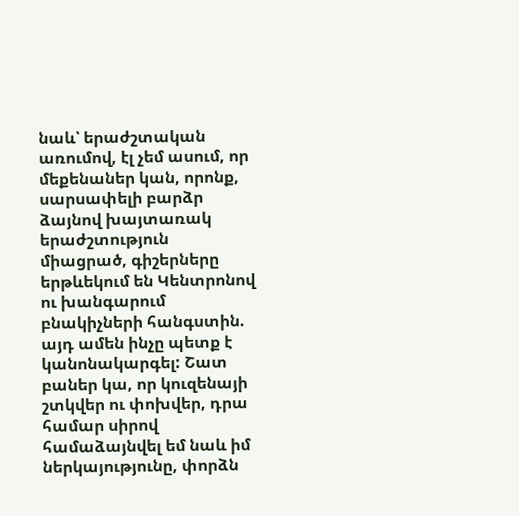նաև՝ երաժշտական առումով, էլ չեմ ասում, որ մեքենաներ կան, որոնք, սարսափելի բարձր ձայնով խայտառակ երաժշտություն միացրած, գիշերները երթևեկում են Կենտրոնով ու խանգարում բնակիչների հանգստին. այդ ամեն ինչը պետք է կանոնակարգել: Շատ բաներ կա, որ կուզենայի շտկվեր ու փոխվեր, դրա համար սիրով համաձայնվել եմ նաև իմ ներկայությունը, փորձն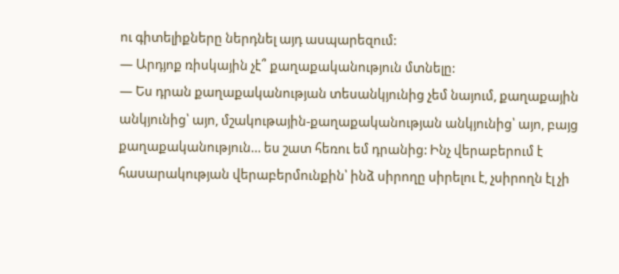ու գիտելիքները ներդնել այդ ասպարեզում:
— Արդյոք ռիսկային չէ՞ քաղաքականություն մտնելը:
— Ես դրան քաղաքականության տեսանկյունից չեմ նայում, քաղաքային անկյունից՝ այո, մշակութային-քաղաքականության անկյունից՝ այո, բայց քաղաքականություն… ես շատ հեռու եմ դրանից: Ինչ վերաբերում է հասարակության վերաբերմունքին՝ ինձ սիրողը սիրելու է, չսիրողն էլ չի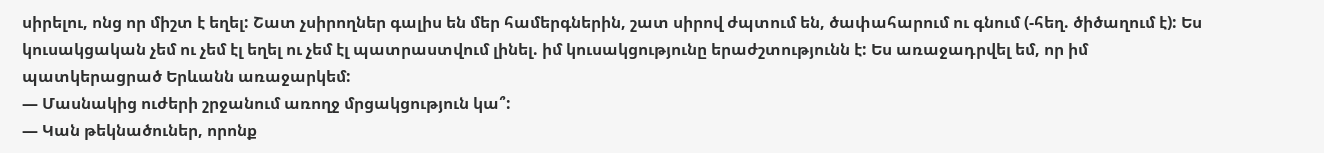սիրելու, ոնց որ միշտ է եղել: Շատ չսիրողներ գալիս են մեր համերգներին, շատ սիրով ժպտում են, ծափահարում ու գնում (-հեղ. ծիծաղում է): Ես կուսակցական չեմ ու չեմ էլ եղել ու չեմ էլ պատրաստվում լինել. իմ կուսակցությունը երաժշտությունն է: Ես առաջադրվել եմ, որ իմ պատկերացրած Երևանն առաջարկեմ:
— Մասնակից ուժերի շրջանում առողջ մրցակցություն կա՞:
— Կան թեկնածուներ, որոնք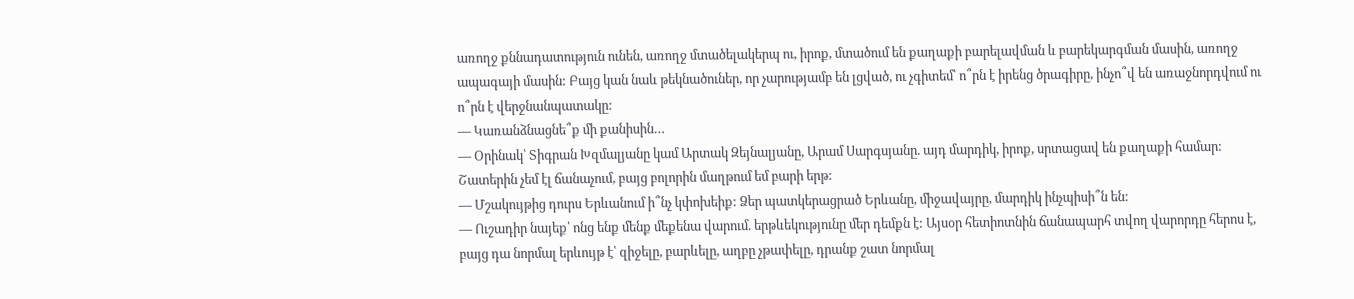առողջ քննադատություն ունեն, առողջ մտածելակերպ ու, իրոք, մտածում են քաղաքի բարելավման և բարեկարգման մասին, առողջ ապագայի մասին: Բայց կան նաև թեկնածուներ, որ չարությամբ են լցված, ու չգիտեմ՝ ո՞րն է իրենց ծրագիրը, ինչո՞վ են առաջնորդվում ու ո՞րն է վերջնանպատակը:
— Կառանձնացնե՞ք մի քանիսին…
— Օրինակ՝ Տիգրան Խզմալյանը կամ Արտակ Զեյնալյանը, Արամ Սարգսյանը. այդ մարդիկ, իրոք, սրտացավ են քաղաքի համար: Շատերին չեմ էլ ճանաչում, բայց բոլորին մաղթում եմ բարի երթ:
— Մշակույթից դուրս Երևանում ի՞նչ կփոխեիք: Ձեր պատկերացրած Երևանը, միջավայրը, մարդիկ ինչպիսի՞ն են:
— Ուշադիր նայեք՝ ոնց ենք մենք մեքենա վարում. երթևեկությունը մեր դեմքն է: Այսօր հետիոտնին ճանապարհ տվող վարորդը հերոս է, բայց դա նորմալ երևույթ է՝ զիջելը, բարևելը, աղբը չթափելը, դրանք շատ նորմալ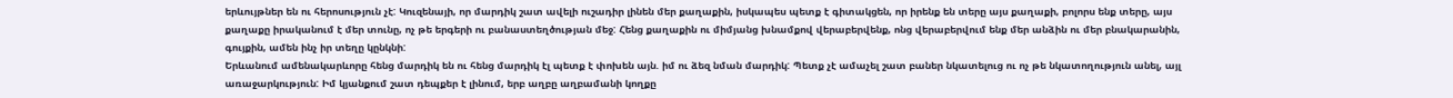երևույթներ են ու հերոսություն չէ: Կուզենայի, որ մարդիկ շատ ավելի ուշադիր լինեն մեր քաղաքին, իսկապես պետք է գիտակցեն, որ իրենք են տերը այս քաղաքի, բոլորս ենք տերը, այս քաղաքը իրականում է մեր տունը, ոչ թե երգերի ու բանաստեղծության մեջ: Հենց քաղաքին ու միմյանց խնամքով վերաբերվենք, ոնց վերաբերվում ենք մեր անձին ու մեր բնակարանին, գույքին, ամեն ինչ իր տեղը կընկնի:
Երևանում ամենակարևորը հենց մարդիկ են ու հենց մարդիկ էլ պետք է փոխեն այն. իմ ու ձեզ նման մարդիկ: Պետք չէ ամաչել շատ բաներ նկատելուց ու ոչ թե նկատողություն անել, այլ առաջարկություն: Իմ կյանքում շատ դեպքեր է լինում, երբ աղբը աղբամանի կողքը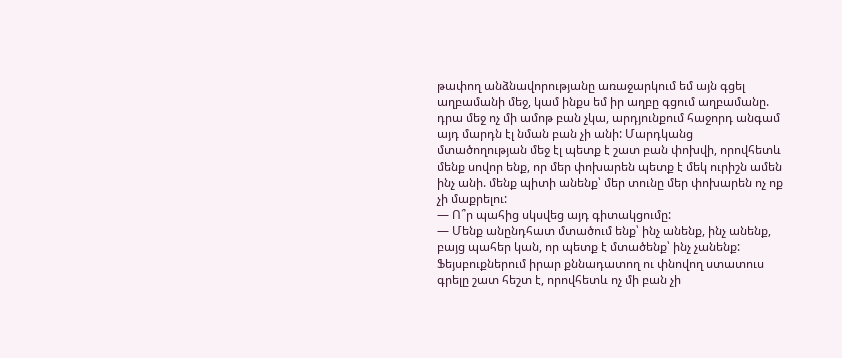թափող անձնավորությանը առաջարկում եմ այն գցել աղբամանի մեջ, կամ ինքս եմ իր աղբը գցում աղբամանը. դրա մեջ ոչ մի ամոթ բան չկա, արդյունքում հաջորդ անգամ այդ մարդն էլ նման բան չի անի: Մարդկանց մտածողության մեջ էլ պետք է շատ բան փոխվի, որովհետև մենք սովոր ենք, որ մեր փոխարեն պետք է մեկ ուրիշն ամեն ինչ անի. մենք պիտի անենք՝ մեր տունը մեր փոխարեն ոչ ոք չի մաքրելու:
— Ո՞ր պահից սկսվեց այդ գիտակցումը:
— Մենք անընդհատ մտածում ենք՝ ինչ անենք, ինչ անենք, բայց պահեր կան, որ պետք է մտածենք՝ ինչ չանենք: Ֆեյսբուքներում իրար քննադատող ու փնովող ստատուս գրելը շատ հեշտ է, որովհետև ոչ մի բան չի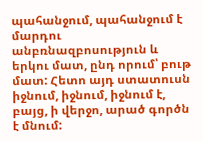պահանջում, պահանջում է մարդու անբռնազբոսություն և երկու մատ, ընդ որում՝ բութ մատ: Հետո այդ ստատուսն իջնում, իջնում, իջնում է, բայց, ի վերջո, արած գործն է մնում: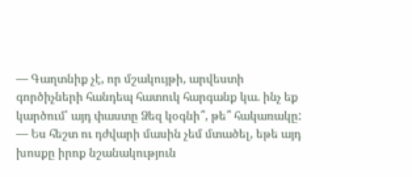— Գաղտնիք չէ, որ մշակույթի, արվեստի գործիչների հանդեպ հատուկ հարգանք կա. ինչ եք կարծում՝ այդ փաստը Ձեզ կօգնի՞, թե՞ հակառակը:
— Ես հեշտ ու դժվարի մասին չեմ մտածել, եթե այդ խոսքը իրոք նշանակություն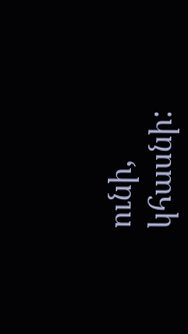ունի, կհասնի: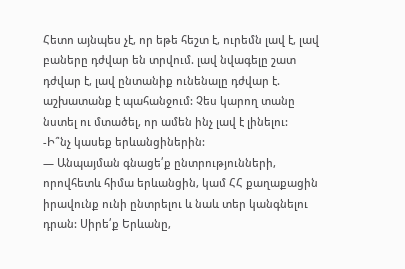Հետո այնպես չէ, որ եթե հեշտ է, ուրեմն լավ է, լավ բաները դժվար են տրվում. լավ նվագելը շատ դժվար է, լավ ընտանիք ունենալը դժվար է. աշխատանք է պահանջում: Չես կարող տանը նստել ու մտածել, որ ամեն ինչ լավ է լինելու:
-Ի՞նչ կասեք երևանցիներին:
— Անպայման գնացե՛ք ընտրությունների, որովհետև հիմա երևանցին, կամ ՀՀ քաղաքացին իրավունք ունի ընտրելու և նաև տեր կանգնելու դրան: Սիրե՛ք Երևանը,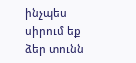ինչպես սիրում եք ձեր տունն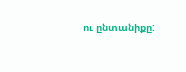ու ընտանիքը: